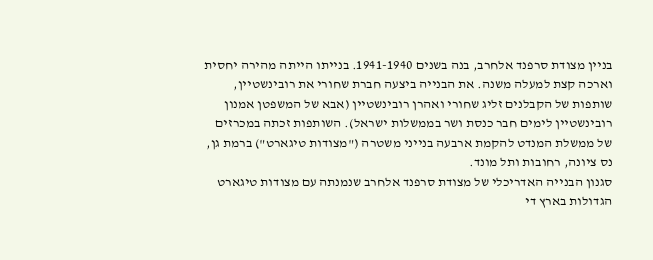בניין מצודת סרפנד אלחרב, בנה בשנים 1941-1940. בנייתו הייתה מהירה יחסית וארכה קצת למעלה משנה. את הבנייה ביצעה חברת שחורי את רובינשטיין, שותפות של הקבלנים זליג שחורי ואהרן רובינשטיין (אבא של המשפטן אמנון רובינשטיין לימים חבר כנסת ושר בממשלות ישראל). השותפות זכתה במכרזים של ממשלת המנדט להקמת ארבעה בנייני משטרה ("מצודות טיגארט") ברמת גן, נס ציונה, רחובות ותל מונד.
סגנון הבנייה האדריכלי של מצודת סרפנד אלחרב שנמנתה עם מצודות טיגארט הגדולות בארץ די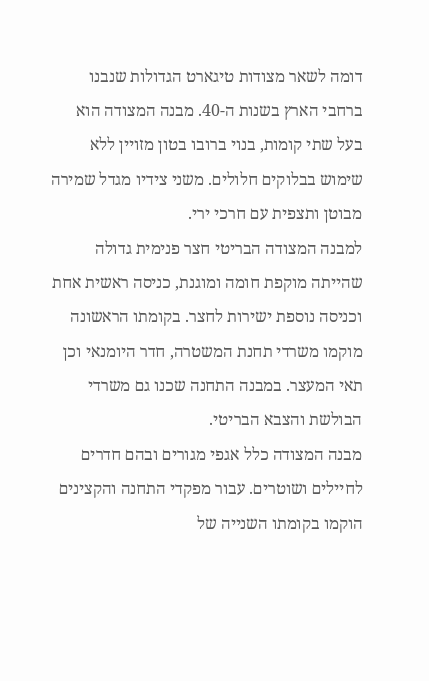דומה לשאר מצודות טיגארט הגדולות שנבנו ברחבי הארץ בשנות ה-40. מבנה המצודה הוא בעל שתי קומות, בנוי ברובו בטון מזויין ללא שימוש בבלוקים חלולים. משני צידיו מגדל שמירה מבוטן ותצפית עם חרכי ירי.
למבנה המצודה הבריטי חצר פנימית גדולה שהייתה מוקפת חומה ומוגנת, כניסה ראשית אחת וכניסה נוספת ישירות לחצר. בקומתו הראשונה מוקמו משרדי תחנת המשטרה, חדר היומנאי וכן תאי המעצר. במבנה התחנה שכנו גם משרדי הבולשת והצבא הבריטי.
מבנה המצודה כלל אגפי מגורים ובהם חדרים לחיילים ושוטרים. עבור מפקדי התחנה והקצינים הוקמו בקומתו השנייה של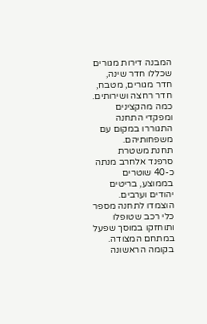המבנה דירות מגורים שכללו חדר שינה, חדר מגורים, מטבח, חדר רחצה ושירותים. כמה מהקצינים ומפקדי התחנה התגוררו במקום עם משפחותיהם.
תחנת משטרת סרפנד אלחרב מנתה כ-40 שוטרים בממוצע, בריטים יהודים וערבים. הוצמדו לתחנה מספר כלי רכב שטופלו ותוחזקו במוסך שפעל במתחם המצודה. בקומה הראשונה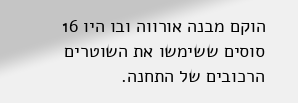הוקם מבנה אורווה ובו היו 16 סוסים ששימשו את השוטרים הרכובים של התחנה.